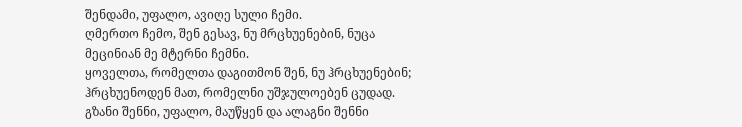შენდამი, უფალო, ავიღე სული ჩემი.
ღმერთო ჩემო, შენ გესავ, ნუ მრცხუენებინ, ნუცა მეცინიან მე მტერნი ჩემნი.
ყოველთა, რომელთა დაგითმონ შენ, ნუ ჰრცხუენებინ; ჰრცხუენოდენ მათ, რომელნი უშჯულოებენ ცუდად.
გზანი შენნი, უფალო, მაუწყენ და ალაგნი შენნი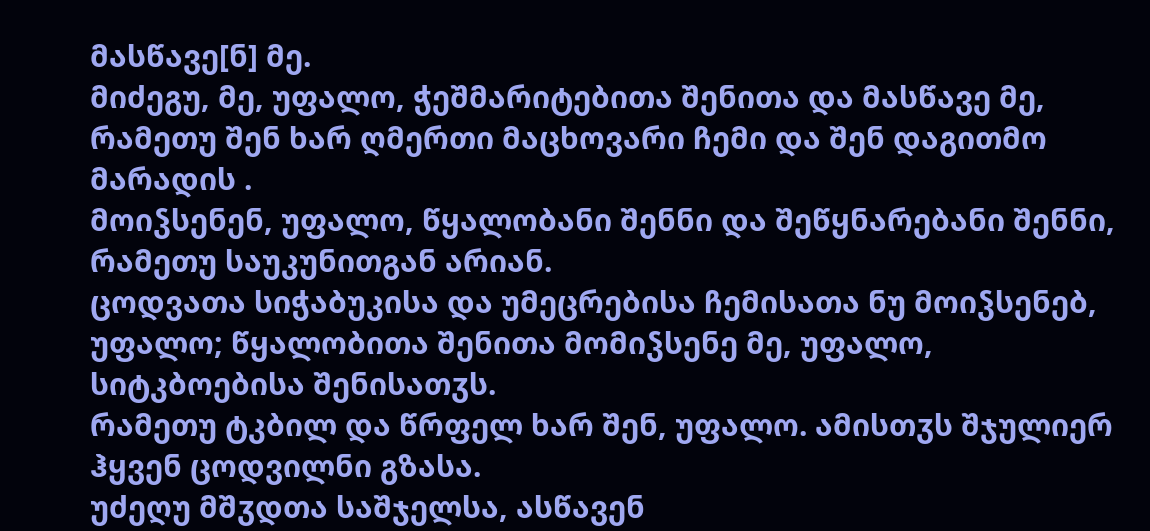მასწავე[ნ] მე.
მიძეგუ, მე, უფალო, ჭეშმარიტებითა შენითა და მასწავე მე, რამეთუ შენ ხარ ღმერთი მაცხოვარი ჩემი და შენ დაგითმო მარადის .
მოიჴსენენ, უფალო, წყალობანი შენნი და შეწყნარებანი შენნი, რამეთუ საუკუნითგან არიან.
ცოდვათა სიჭაბუკისა და უმეცრებისა ჩემისათა ნუ მოიჴსენებ, უფალო; წყალობითა შენითა მომიჴსენე მე, უფალო, სიტკბოებისა შენისათჳს.
რამეთუ ტკბილ და წრფელ ხარ შენ, უფალო. ამისთჳს შჯულიერ ჰყვენ ცოდვილნი გზასა.
უძეღუ მშჳდთა საშჯელსა, ასწავენ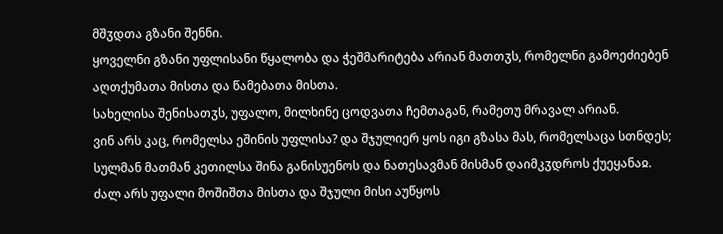მშჳდთა გზანი შენნი.
ყოველნი გზანი უფლისანი წყალობა და ჭეშმარიტება არიან მათთჳს, რომელნი გამოეძიებენ აღთქუმათა მისთა და წამებათა მისთა.
სახელისა შენისათჳს, უფალო, მილხინე ცოდვათა ჩემთაგან, რამეთუ მრავალ არიან.
ვინ არს კაც, რომელსა ეშინის უფლისა? და შჯულიერ ყოს იგი გზასა მას, რომელსაცა სთნდეს;
სულმან მათმან კეთილსა შინა განისუენოს და ნათესავმან მისმან დაიმკჳდროს ქუეყანაჲ.
ძალ არს უფალი მოშიშთა მისთა და შჯული მისი აუწყოს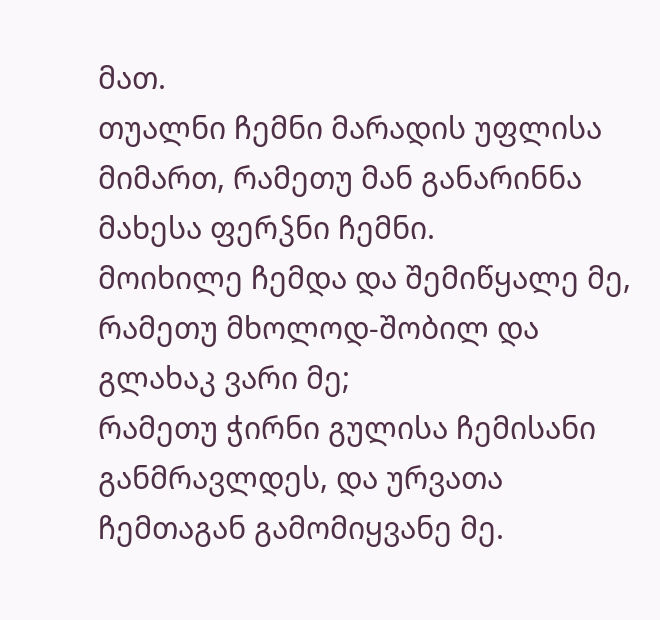მათ.
თუალნი ჩემნი მარადის უფლისა მიმართ, რამეთუ მან განარინნა მახესა ფერჴნი ჩემნი.
მოიხილე ჩემდა და შემიწყალე მე, რამეთუ მხოლოდ-შობილ და გლახაკ ვარი მე;
რამეთუ ჭირნი გულისა ჩემისანი განმრავლდეს, და ურვათა ჩემთაგან გამომიყვანე მე.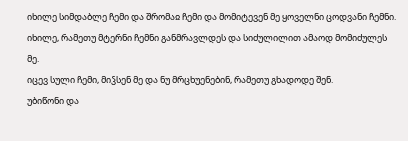იხილე სიმდაბლე ჩემი და შრომაჲ ჩემი და მომიტევენ მე ყოველნი ცოდვანი ჩემნი.
იხილე, რამეთუ მტერნი ჩემნი განმრავლდეს და სიძულილით ამაოდ მომიძულეს მე.
იცევ სული ჩემი, მიჴსენ მე და ნუ მრცხუენებინ, რამეთუ გხადოდე შენ.
უბიწონი და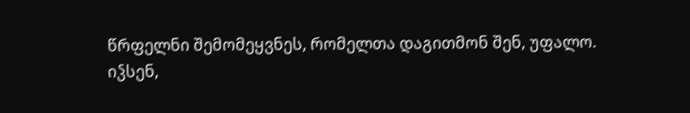წრფელნი შემომეყვნეს, რომელთა დაგითმონ შენ, უფალო.
იჴსენ,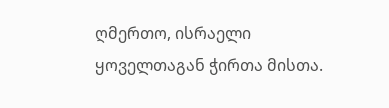ღმერთო, ისრაელი ყოველთაგან ჭირთა მისთა.